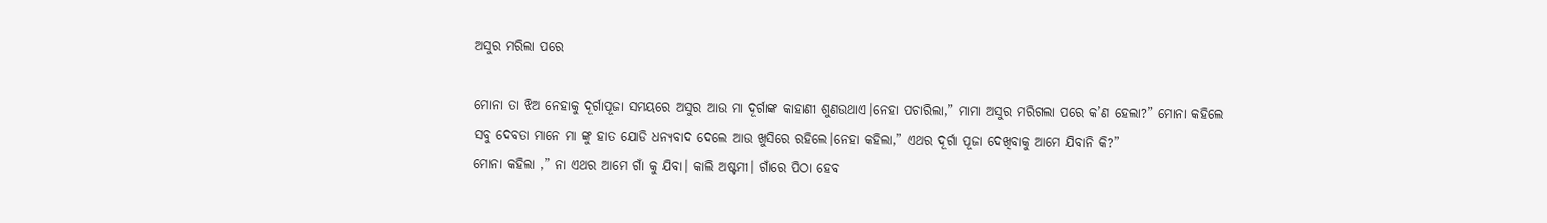ଅସୁର ମରିଲା ପରେ

ମୋନା ତା ଝିଅ ନେହାକୁ ଦୂର୍ଗାପୂଜା ସମୟରେ ଅସୁର ଆଉ ମା ଦୂର୍ଗାଙ୍କ କାହାଣୀ ଶୁଣଉଥାଏ।ନେହା ପଚାରିଲା,” ମାମା ଅସୁର ମରିଗଲା ପରେ କ’ଣ ହେଲା?” ମୋନା କହିଲେ ସବୁ ଦେବତା ମାନେ ମା ଙ୍କୁ ହାତ ଯୋଡି ଧନ୍ୟବାଦ ଦେଲେ ଆଉ ଖୁସିରେ ରହିଲେ।ନେହା କହିଲା,” ଏଥର ଦୂର୍ଗା ପୂଜା ଦେଖିବାକୁ ଆମେ ଯିବାନି କି?”
ମୋନା କହିଲା ,” ନା ଏଥର ଆମେ ଗାଁ କୁ ଯିବା। କାଲି ଅଷ୍ଟମୀ। ଗାଁରେ ପିଠା ହେବ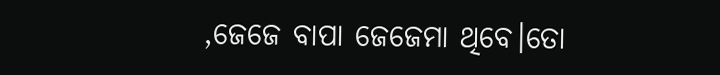,ଜେଜେ ବାପା ଜେଜେମା ଥିବେ।ତୋ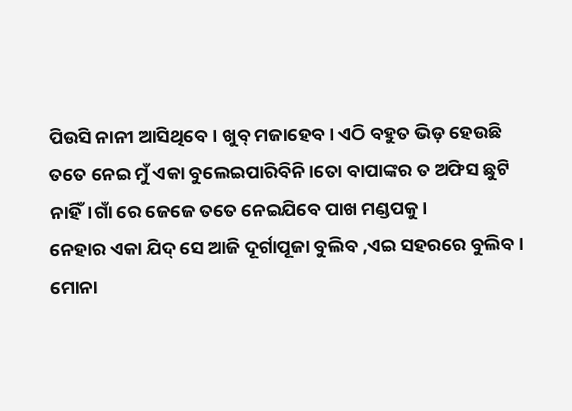ପିଉସି ନାନୀ ଆସିଥିବେ। ଖୁବ୍ ମଜାହେବ। ଏଠି ବହୁତ ଭିଡ଼ ହେଉଛି ତତେ ନେଇ ମୁଁ ଏକା ବୁଲେଇପାରିବିନି।ତୋ ବାପାଙ୍କର ତ ଅଫିସ ଛୁଟି ନାହିଁ।ଗାଁ ରେ ଜେଜେ ତତେ ନେଇଯିବେ ପାଖ ମଣ୍ଡପକୁ।
ନେହାର ଏକା ଯିଦ୍ ସେ ଆଜି ଦୂର୍ଗାପୂଜା ବୁଲିବ ,ଏଇ ସହରରେ ବୁଲିବ। ମୋନା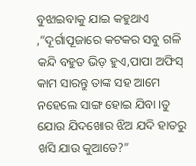ବୁଝାଇବାକୁ ଯାଇ କହୁଥାଏ ,”ଦୂର୍ଗାପୂଜାରେ କଟକର ସବୁ ଗଳି କନ୍ଦି ବହୁତ ଭିଡ଼ ହୁଏ,ପାପା ଅଫିସ୍ କାମ ସାରନ୍ତୁ ତାଙ୍କ ସହ ଆମେ ନହେଲେ ସାଙ୍ଗ ହୋଇ ଯିବା ।ତୁ ଯୋଉ ଯିଦଖୋର ଝିଅ ଯଦି ହାତରୁ ଖସି ଯାଉ କୁଆଡେ?”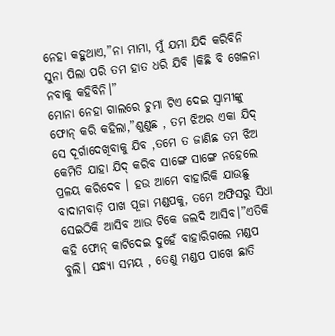ନେହା କହୁଥାଏ,”ନା ମାମା, ମୁଁ ଯମା ଯିଦି କରିବିନି ସୁନା ପିଲା ପରି ତମ ହାତ ଧରି ଯିବି ।କିଛି ବି ଖେଳନା ନବାକୁ କହିବିନି।”
ମୋନା ନେହା ଗାଲରେ ଚୁମା ଟିଏ ଦେଇ ସ୍ୱାମୀଙ୍କୁ ଫୋନ୍ କରି କହିଲା,”ଶୁଣୁଛ , ତମ ଝିଅର ଏକା ଯିଦ୍ ସେ ଦୂର୍ଗାଦେଖିବାକୁ ଯିବ ,ତମେ ତ ଜାଣିଛ ତମ ଝିଅ କେମିତି ଯାହା ଯିଦ୍ କରିବ ସାଙ୍ଗେ ସାଙ୍ଗେ ନହେଲେ ପ୍ରଳୟ କରିଦେବ । ହଉ ଆମେ ବାହାରିକି ଯାଉଛୁ ବାଦାମବାଡ଼ି ପାଖ ପୂଜା ମଣ୍ଡପକୁ, ତମେ ଅଫିସରୁ ସିଧା ସେଇଠିକି ଆସିବ ଆଉ ଟିକେ ଜଲଦି ଆସିବ।”ଏତିକି କହି ଫୋନ୍ କାଟିଦେଇ ଦୁହେଁ ବାହାରିଗଲେ ମଣ୍ଡପ ବୁଲି। ସନ୍ଧ୍ୟା ସମୟ , ତେଣୁ ମଣ୍ଡପ ପାଖେ ଛାତି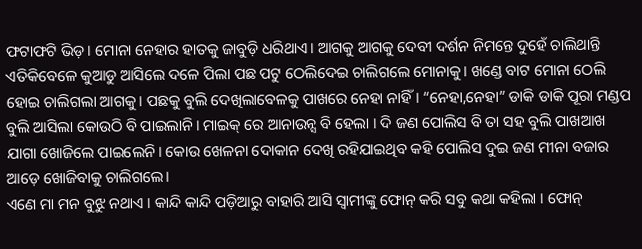ଫଟାଫଟି ଭିଡ଼। ମୋନା ନେହାର ହାତକୁ ଜାବୁଡ଼ି ଧରିଥାଏ। ଆଗକୁ ଆଗକୁ ଦେବୀ ଦର୍ଶନ ନିମନ୍ତେ ଦୁହେଁ ଚାଲିଥାନ୍ତି ଏତିକିବେଳେ କୁଆଡୁ ଆସିଲେ ଦଳେ ପିଲା ପଛ ପଟୁ ଠେଲିଦେଇ ଚାଲିଗଲେ ମୋନାକୁ। ଖଣ୍ଡେ ବାଟ ମୋନା ଠେଲି ହୋଇ ଚାଲିଗଲା ଆଗକୁ। ପଛକୁ ବୁଲି ଦେଖିଲାବେଳକୁ ପାଖରେ ନେହା ନାହିଁ। “ନେହା,ନେହା” ଡାକି ଡାକି ପୂରା ମଣ୍ଡପ ବୁଲି ଆସିଲା କୋଉଠି ବି ପାଇଲାନି। ମାଇକ୍ ରେ ଆନାଉନ୍ସ ବି ହେଲା । ଦି ଜଣ ପୋଲିସ ବି ତା ସହ ବୁଲି ପାଖଆଖ ଯାଗା ଖୋଜିଲେ ପାଇଲେନି। କୋଉ ଖେଳନା ଦୋକାନ ଦେଖି ରହିଯାଇଥିବ କହି ପୋଲିସ ଦୁଇ ଜଣ ମୀନା ବଜାର ଆଡ଼େ ଖୋଜିବାକୁ ଚାଲିଗଲେ।
ଏଣେ ମା ମନ ବୁଝୁ ନଥାଏ । କାନ୍ଦି କାନ୍ଦି ପଡ଼ିଆରୁ ବାହାରି ଆସି ସ୍ୱାମୀଙ୍କୁ ଫୋନ୍ କରି ସବୁ କଥା କହିଲା । ଫୋନ୍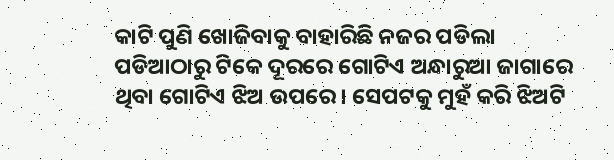କାଟି ପୁଣି ଖୋଜିବାକୁ ବାହାରିଛି ନଜର ପଡିଲା ପଡିଆଠାରୁ ଟିକେ ଦୂରରେ ଗୋଟିଏ ଅନ୍ଧାରୁଆ ଜାଗାରେ ଥିବା ଗୋଟିଏ ଝିଅ ଉପରେ। ସେପଟକୁ ମୁହଁ କରି ଝିଅଟି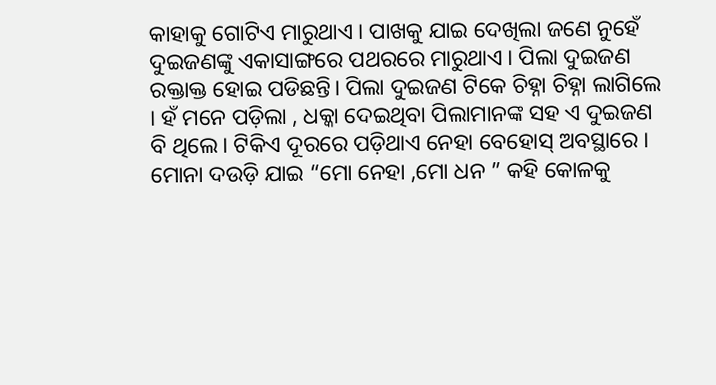କାହାକୁ ଗୋଟିଏ ମାରୁଥାଏ । ପାଖକୁ ଯାଇ ଦେଖିଲା ଜଣେ ନୁହେଁ ଦୁଇଜଣଙ୍କୁ ଏକାସାଙ୍ଗରେ ପଥରରେ ମାରୁଥାଏ । ପିଲା ଦୁଇଜଣ ରକ୍ତାକ୍ତ ହୋଇ ପଡିଛନ୍ତି। ପିଲା ଦୁଇଜଣ ଟିକେ ଚିହ୍ନା ଚିହ୍ନା ଲାଗିଲେ । ହଁ ମନେ ପଡ଼ିଲା , ଧକ୍କା ଦେଇଥିବା ପିଲାମାନଙ୍କ ସହ ଏ ଦୁଇଜଣ ବି ଥିଲେ। ଟିକିଏ ଦୂରରେ ପଡ଼ିଥାଏ ନେହା ବେହୋସ୍ ଅବସ୍ଥାରେ । ମୋନା ଦଉଡ଼ି ଯାଇ “ମୋ ନେହା ,ମୋ ଧନ ” କହି କୋଳକୁ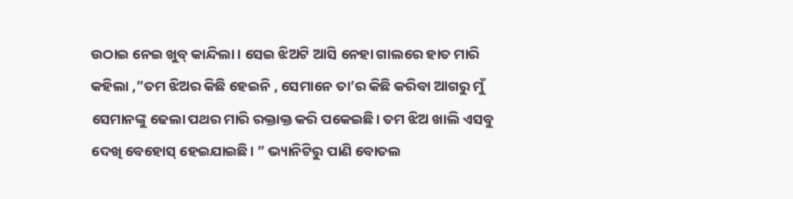ଉଠାଇ ନେଇ ଖୁବ୍ କାନ୍ଦିଲା । ସେଇ ଝିଅଟି ଆସି ନେହା ଗାଲରେ ହାତ ମାରି କହିଲା ,”ତମ ଝିଅର କିଛି ହେଇନି , ସେମାନେ ତା’ର କିଛି କରିବା ଆଗରୁ ମୁଁ ସେମାନଙ୍କୁ ଢେଲା ପଥର ମାରି ରକ୍ତାକ୍ତ କରି ପକେଇଛି। ତମ ଝିଅ ଖାଲି ଏସବୁ ଦେଖି ବେହୋସ୍ ହେଇଯାଇଛି। ” ଭ୍ୟାନିଟିରୁ ପାଣି ବୋତଲ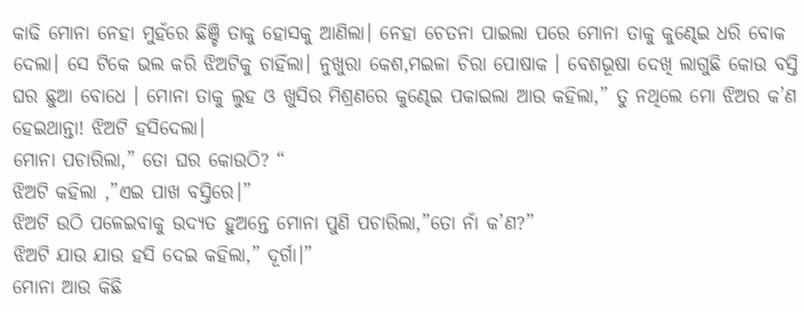କାଢି ମୋନା ନେହା ମୁହଁରେ ଛିଞ୍ଚି ତାକୁ ହୋସକୁ ଆଣିଲା। ନେହା ଚେତନା ପାଇଲା ପରେ ମୋନା ତାକୁ କୁଣ୍ଢେଇ ଧରି ବୋକ ଦେଲା। ସେ ଟିକେ ଭଲ କରି ଝିଅଟିକୁ ଚାହିଁଲା। ନୁଖୁରା କେଶ,ମଇଳା ଚିରା ପୋଷାକ । ବେଶଭୂଷା ଦେଖି ଲାଗୁଛି କୋଉ ବସ୍ତି ଘର ଛୁଆ ବୋଧେ । ମୋନା ତାକୁ ଲୁହ ଓ ଖୁସିର ମିଶ୍ରଣରେ କୁଣ୍ଢେଇ ପକାଇଲା ଆଉ କହିଲା,” ତୁ ନଥିଲେ ମୋ ଝିଅର କ’ଣ ହେଇଥାନ୍ତା! ଝିଅଟି ହସିଦେଲା।
ମୋନା ପଚାରିଲା,” ତୋ ଘର କୋଉଠି? “
ଝିଅଟି କହିଲା ,”ଏଇ ପାଖ ବସ୍ତିରେ।”
ଝିଅଟି ଉଠି ପଳେଇବାକୁ ଉଦ୍ୟତ ହୁଅନ୍ତେ ମୋନା ପୁଣି ପଚାରିଲା,”ତୋ ନାଁ କ’ଣ?”
ଝିଅଟି ଯାଉ ଯାଉ ହସି ଦେଇ କହିଲା,” ଦୂର୍ଗା।”
ମୋନା ଆଉ କିଛି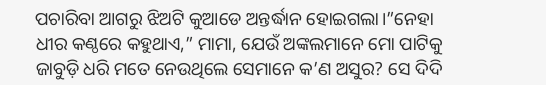ପଚାରିବା ଆଗରୁ ଝିଅଟି କୁଆଡେ ଅନ୍ତର୍ଦ୍ଧାନ ହୋଇଗଲା।”ନେହା ଧୀର କଣ୍ଠରେ କହୁଥାଏ,” ମାମା, ଯେଉଁ ଅଙ୍କଲମାନେ ମୋ ପାଟିକୁ ଜାବୁଡ଼ି ଧରି ମତେ ନେଉଥିଲେ ସେମାନେ କ’ଣ ଅସୁର? ସେ ଦିଦି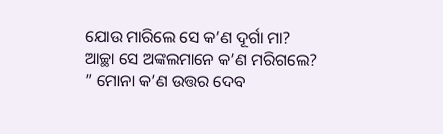ଯୋଉ ମାରିଲେ ସେ କ’ଣ ଦୂର୍ଗା ମା? ଆଚ୍ଛା ସେ ଅଙ୍କଲମାନେ କ’ଣ ମରିଗଲେ? ” ମୋନା କ’ଣ ଉତ୍ତର ଦେବ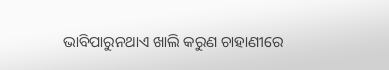ଭାବିପାରୁନଥାଏ ଖାଲି କରୁଣ ଚାହାଣୀରେ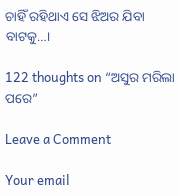ଚାହିଁ ରହିଥାଏ ସେ ଝିଅର ଯିବା ବାଟକୁ…।

122 thoughts on “ଅସୁର ମରିଲା ପରେ”

Leave a Comment

Your email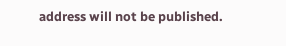address will not be published.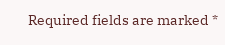Required fields are marked *